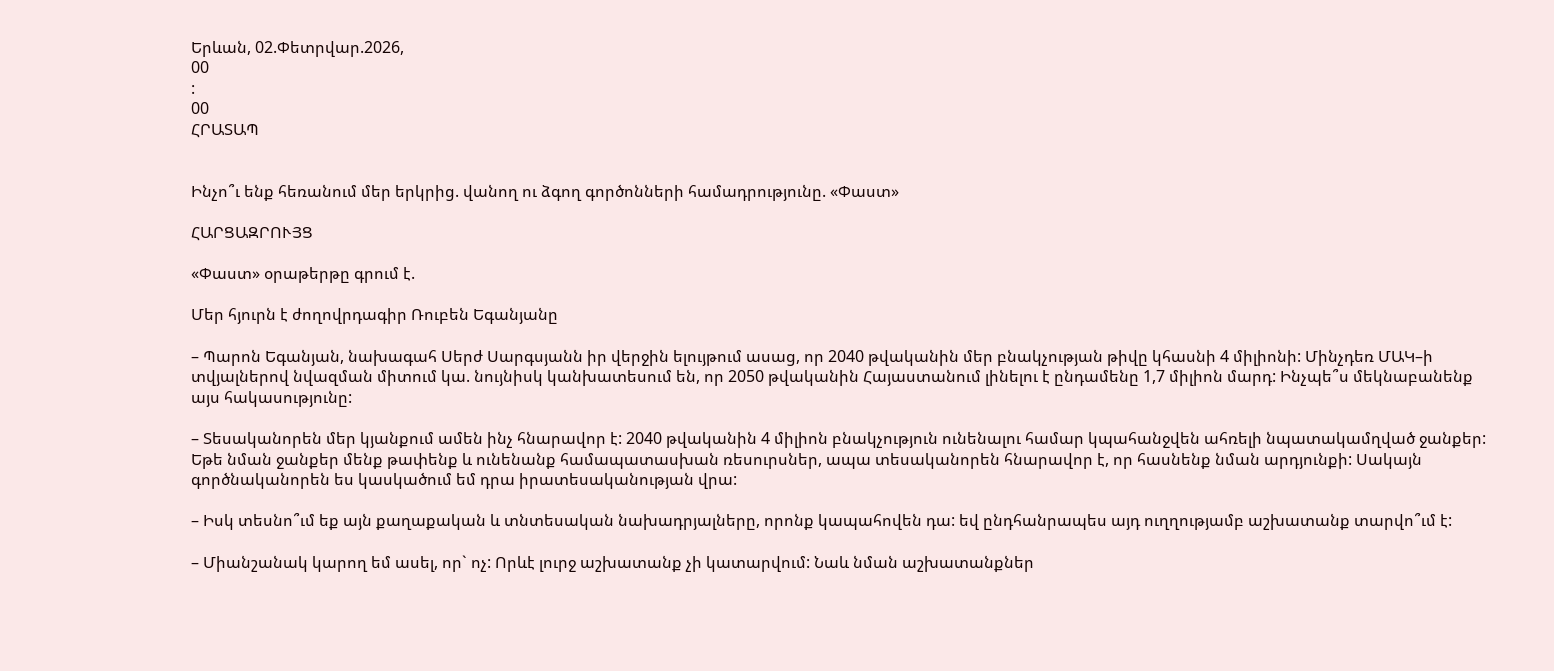Երևան, 02.Փետրվար.2026,
00
:
00
ՀՐԱՏԱՊ


Ինչո՞ւ ենք հեռանում մեր երկրից. վանող ու ձգող գործոնների համադրությունը. «Փաստ»

ՀԱՐՑԱԶՐՈՒՅՑ

«Փաստ» օրաթերթը գրում է.

Մեր հյուրն է ժողովրդագիր Ռուբեն Եգանյանը

– Պարոն Եգանյան, նախագահ Սերժ Սարգսյանն իր վերջին ելույթում ասաց, որ 2040 թվականին մեր բնակչության թիվը կհասնի 4 միլիոնի: Մինչդեռ ՄԱԿ–ի տվյալներով նվազման միտում կա. նույնիսկ կանխատեսում են, որ 2050 թվականին Հայաստանում լինելու է ընդամենը 1,7 միլիոն մարդ: Ինչպե՞ս մեկնաբանենք այս հակասությունը:

– Տեսականորեն մեր կյանքում ամեն ինչ հնարավոր է: 2040 թվականին 4 միլիոն բնակչություն ունենալու համար կպահանջվեն ահռելի նպատակամղված ջանքեր: Եթե նման ջանքեր մենք թափենք և ունենանք համապատասխան ռեսուրսներ, ապա տեսականորեն հնարավոր է, որ հասնենք նման արդյունքի: Սակայն գործնականորեն ես կասկածում եմ դրա իրատեսականության վրա:

– Իսկ տեսնո՞ւմ եք այն քաղաքական և տնտեսական նախադրյալները, որոնք կապահովեն դա: եվ ընդհանրապես այդ ուղղությամբ աշխատանք տարվո՞ւմ է:

– Միանշանակ կարող եմ ասել, որ` ոչ: Որևէ լուրջ աշխատանք չի կատարվում: Նաև նման աշխատանքներ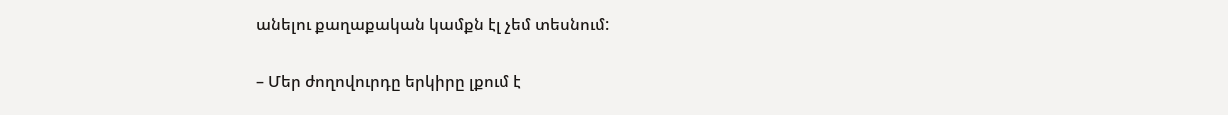անելու քաղաքական կամքն էլ չեմ տեսնում:

– Մեր ժողովուրդը երկիրը լքում է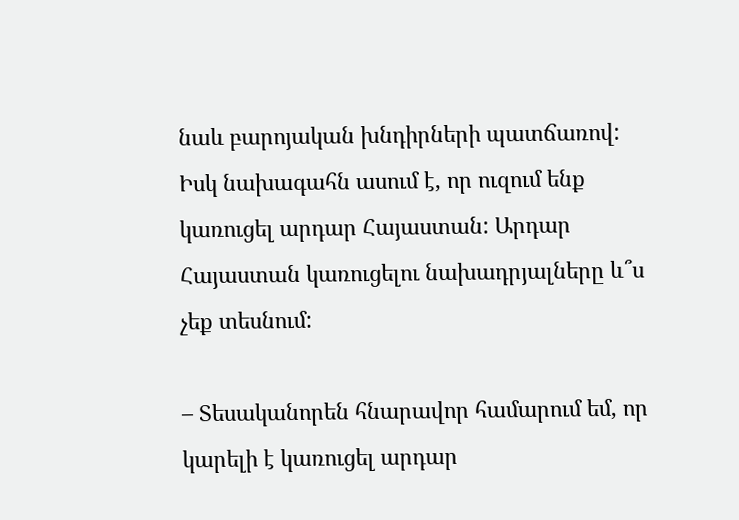նաև բարոյական խնդիրների պատճառով: Իսկ նախագահն ասում է, որ ուզում ենք կառուցել արդար Հայաստան: Արդար Հայաստան կառուցելու նախադրյալները և՞ս չեք տեսնում:

– Տեսականորեն հնարավոր համարում եմ, որ կարելի է կառուցել արդար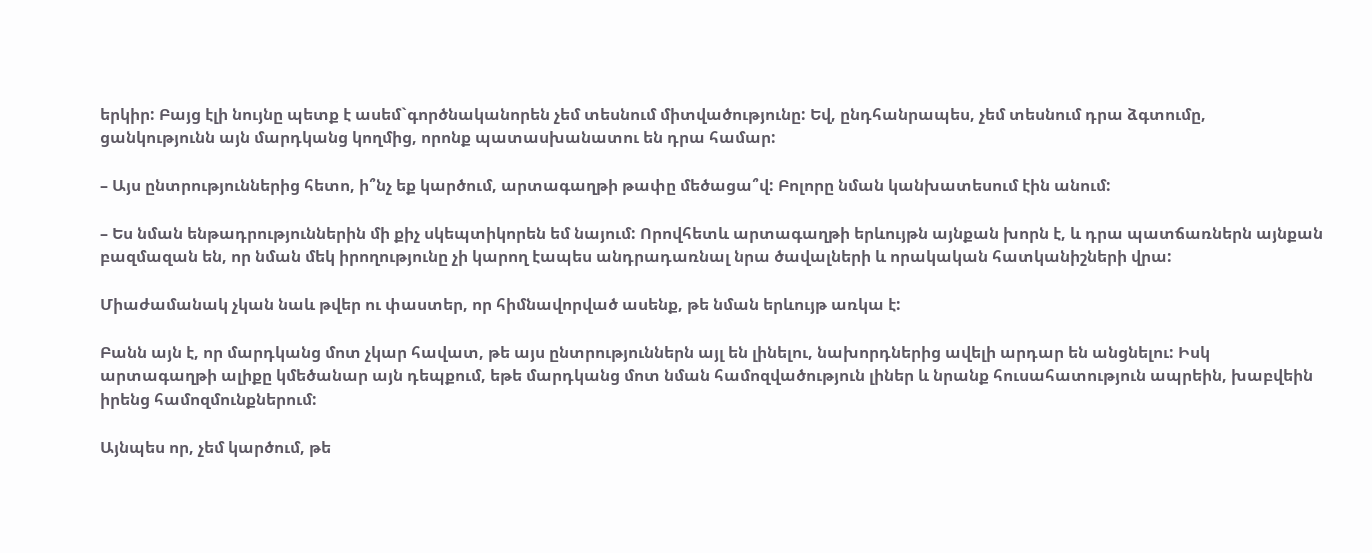երկիր: Բայց էլի նույնը պետք է ասեմ`գործնականորեն չեմ տեսնում միտվածությունը: Եվ, ընդհանրապես, չեմ տեսնում դրա ձգտումը, ցանկությունն այն մարդկանց կողմից, որոնք պատասխանատու են դրա համար:

– Այս ընտրություններից հետո, ի՞նչ եք կարծում, արտագաղթի թափը մեծացա՞վ: Բոլորը նման կանխատեսում էին անում:

– Ես նման ենթադրություններին մի քիչ սկեպտիկորեն եմ նայում: Որովհետև արտագաղթի երևույթն այնքան խորն է, և դրա պատճառներն այնքան բազմազան են, որ նման մեկ իրողությունը չի կարող էապես անդրադառնալ նրա ծավալների և որակական հատկանիշների վրա:

Միաժամանակ չկան նաև թվեր ու փաստեր, որ հիմնավորված ասենք, թե նման երևույթ առկա է:

Բանն այն է, որ մարդկանց մոտ չկար հավատ, թե այս ընտրություններն այլ են լինելու, նախորդներից ավելի արդար են անցնելու: Իսկ արտագաղթի ալիքը կմեծանար այն դեպքում, եթե մարդկանց մոտ նման համոզվածություն լիներ և նրանք հուսահատություն ապրեին, խաբվեին իրենց համոզմունքներում:

Այնպես որ, չեմ կարծում, թե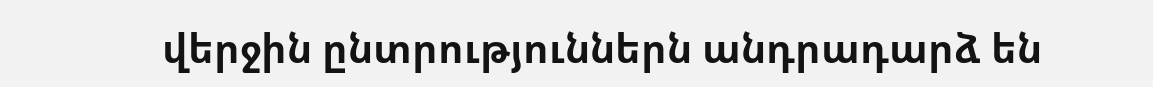վերջին ընտրություններն անդրադարձ են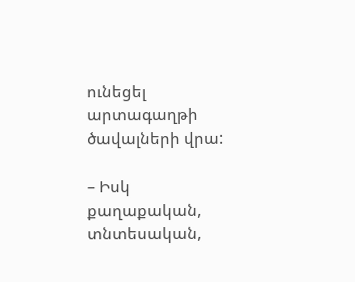ունեցել արտագաղթի ծավալների վրա:

– Իսկ քաղաքական, տնտեսական,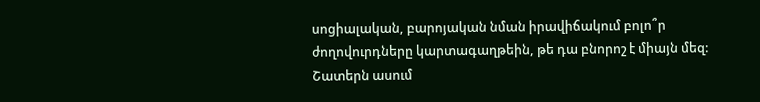սոցիալական, բարոյական նման իրավիճակում բոլո՞ր ժողովուրդները կարտագաղթեին, թե դա բնորոշ է միայն մեզ: Շատերն ասում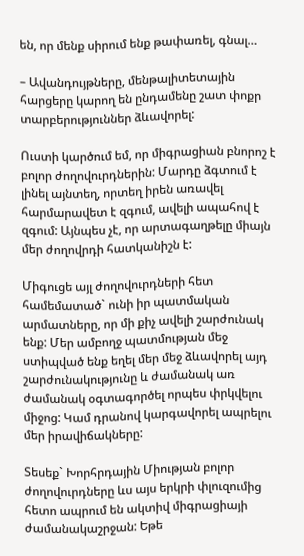են, որ մենք սիրում ենք թափառել, գնալ…

– Ավանդույթները, մենթալիտետային հարցերը կարող են ընդամենը շատ փոքր տարբերություններ ձևավորել:

Ուստի կարծում եմ, որ միգրացիան բնորոշ է բոլոր ժողովուրդներին: Մարդը ձգտում է լինել այնտեղ, որտեղ իրեն առավել հարմարավետ է զգում, ավելի ապահով է զգում: Այնպես չէ, որ արտագաղթելը միայն մեր ժողովրդի հատկանիշն է:

Միգուցե այլ ժողովուրդների հետ համեմատած` ունի իր պատմական արմատները, որ մի քիչ ավելի շարժունակ ենք: Մեր ամբողջ պատմության մեջ ստիպված ենք եղել մեր մեջ ձևավորել այդ շարժունակությունը և ժամանակ առ ժամանակ օգտագործել որպես փրկվելու միջոց: Կամ դրանով կարգավորել ապրելու մեր իրավիճակները:

Տեսեք` Խորհրդային Միության բոլոր ժողովուրդները ևս այս երկրի փլուզումից հետո ապրում են ակտիվ միգրացիայի ժամանակաշրջան: Եթե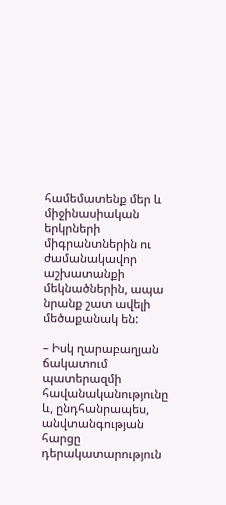համեմատենք մեր և միջինասիական երկրների միգրանտներին ու ժամանակավոր աշխատանքի մեկնածներին, ապա նրանք շատ ավելի մեծաքանակ են:

– Իսկ ղարաբաղյան ճակատում պատերազմի հավանականությունը և, ընդհանրապես, անվտանգության հարցը դերակատարություն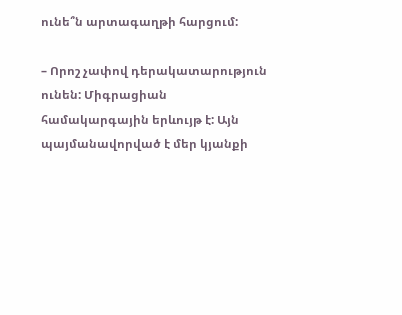ունե՞ն արտագաղթի հարցում:

– Որոշ չափով դերակատարություն ունեն: Միգրացիան համակարգային երևույթ է: Այն պայմանավորված է մեր կյանքի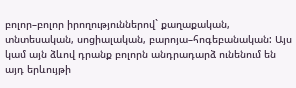բոլոր–բոլոր իրողություններով` քաղաքական, տնտեսական, սոցիալական, բարոյա–հոգեբանական: Այս կամ այն ձևով դրանք բոլորն անդրադարձ ունենում են այդ երևույթի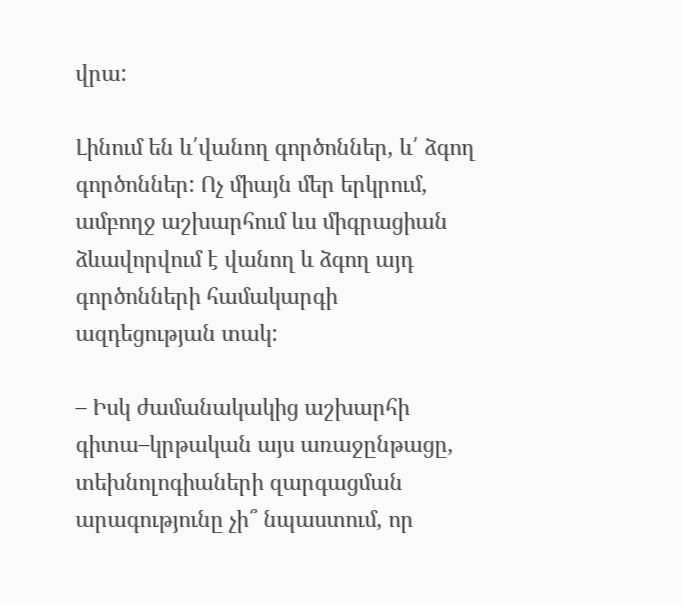վրա:

Լինում են և՛վանող գործոններ, և՛ ձգող գործոններ: Ոչ միայն մեր երկրում, ամբողջ աշխարհում ևս միգրացիան ձևավորվում է վանող և ձգող այդ գործոնների համակարգի ազդեցության տակ:

– Իսկ ժամանակակից աշխարհի գիտա–կրթական այս առաջընթացը, տեխնոլոգիաների զարգացման արագությունը չի՞ նպաստում, որ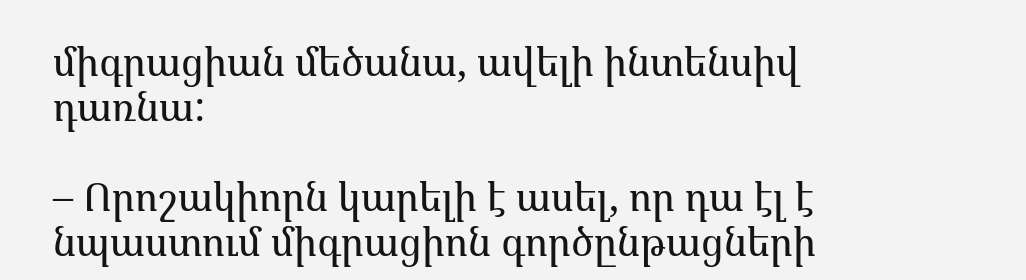միգրացիան մեծանա, ավելի ինտենսիվ դառնա:

– Որոշակիորն կարելի է ասել, որ դա էլ է նպաստում միգրացիոն գործընթացների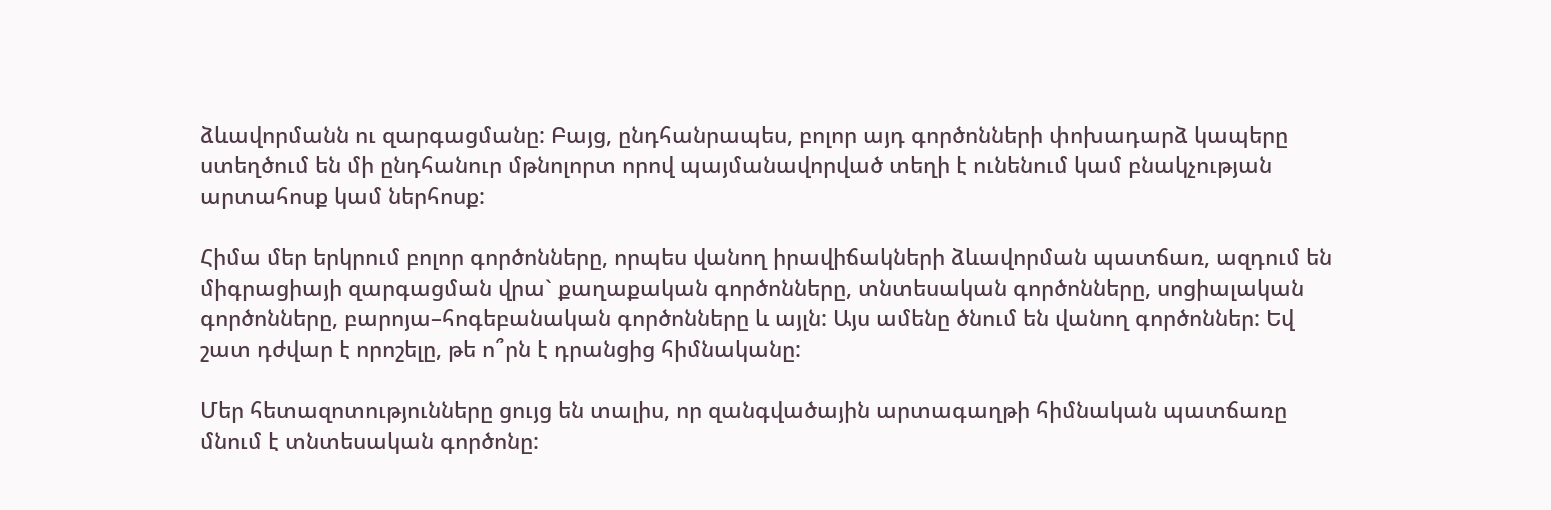ձևավորմանն ու զարգացմանը: Բայց, ընդհանրապես, բոլոր այդ գործոնների փոխադարձ կապերը ստեղծում են մի ընդհանուր մթնոլորտ որով պայմանավորված տեղի է ունենում կամ բնակչության արտահոսք կամ ներհոսք:

Հիմա մեր երկրում բոլոր գործոնները, որպես վանող իրավիճակների ձևավորման պատճառ, ազդում են միգրացիայի զարգացման վրա` քաղաքական գործոնները, տնտեսական գործոնները, սոցիալական գործոնները, բարոյա–հոգեբանական գործոնները և այլն: Այս ամենը ծնում են վանող գործոններ: Եվ շատ դժվար է որոշելը, թե ո՞րն է դրանցից հիմնականը:

Մեր հետազոտությունները ցույց են տալիս, որ զանգվածային արտագաղթի հիմնական պատճառը մնում է տնտեսական գործոնը: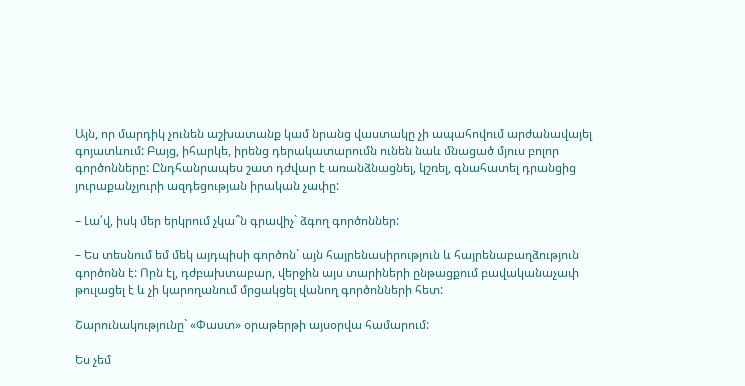Այն, որ մարդիկ չունեն աշխատանք կամ նրանց վաստակը չի ապահովում արժանավայել գոյատևում: Բայց, իհարկե, իրենց դերակատարումն ունեն նաև մնացած մյուս բոլոր գործոնները: Ընդհանրապես շատ դժվար է առանձնացնել, կշռել, գնահատել դրանցից յուրաքանչյուրի ազդեցության իրական չափը:

– Լա՛վ, իսկ մեր երկրում չկա՞ն գրավիչ` ձգող գործոններ:

– Ես տեսնում եմ մեկ այդպիսի գործոն` այն հայրենասիրություն և հայրենաբաղձություն գործոնն է: Որն էլ, դժբախտաբար, վերջին այս տարիների ընթացքում բավականաչափ թուլացել է և չի կարողանում մրցակցել վանող գործոնների հետ:

Շարունակությունը` «Փաստ» օրաթերթի այսօրվա համարում:

Ես չեմ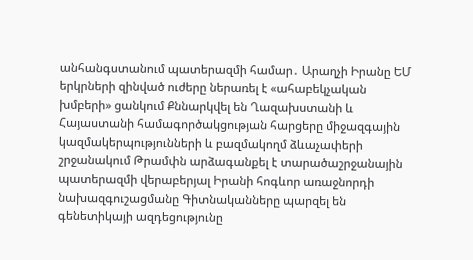անհանգստանում պատերազմի համար․ Արաղչի Իրանը ԵՄ երկրների զինված ուժերը ներառել է «ահաբեկչական խմբերի» ցանկում Քննարկվել են Ղազախստանի և Հայաստանի համագործակցության հարցերը միջազգային կազմակերպությունների և բազմակողմ ձևաչափերի շրջանակում Թրամփն արձագանքել է տարածաշրջանային պատերազմի վերաբերյալ Իրանի հոգևոր առաջնորդի նախազգուշացմանը Գիտնականները պարզել են գենետիկայի ազդեցությունը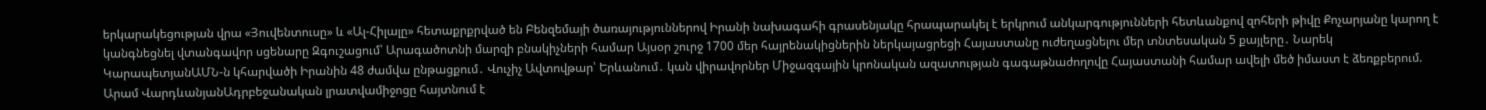երկարակեցության վրա «Յուվենտուսը» և «Ալ-Հիլալը» հետաքրքրված են Բենզեմայի ծառայություններով Իրանի նախագահի գրասենյակը հրապարակել է երկրում անկարգությունների հետևանքով զոհերի թիվը Քոչարյանը կարող է կանգնեցնել վտանգավոր սցենարը Զգուշացում՝ Արագածոտնի մարզի բնակիչների համար Այսօր շուրջ 1700 մեր հայրենակիցներին ներկայացրեցի Հայաստանը ուժեղացնելու մեր տնտեսական 5 քայլերը․ Նարեկ ԿարապետյանԱՄՆ-ն կհարվածի Իրանին 48 ժամվա ընթացքում․ Վուչիչ Ավտովթար՝ Երևանում․ կան վիրավորներ Միջազգային կրոնական ազատության գագաթնաժողովը Հայաստանի համար ավելի մեծ իմաստ է ձեռքբերում. Արամ ՎարդևանյանԱդրբեջանական լրատվամիջոցը հայտնում է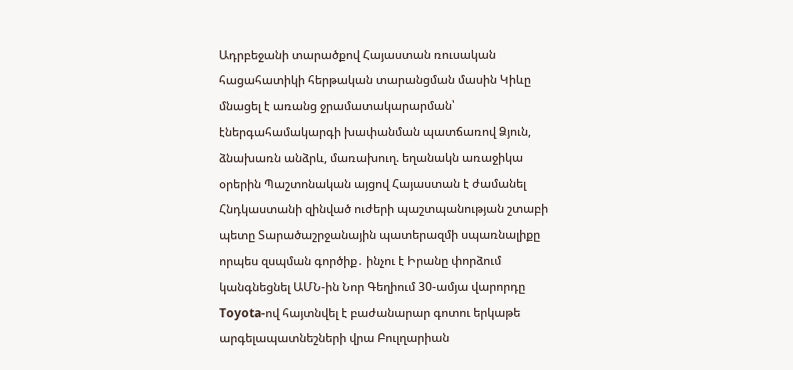Ադրբեջանի տարածքով Հայաստան ռուսական հացահատիկի հերթական տարանցման մասին Կիևը մնացել է առանց ջրամատակարարման՝ էներգահամակարգի խափանման պատճառով Ձյուն, ձնախառն անձրև, մառախուղ. եղանակն առաջիկա օրերին Պաշտոնական այցով Հայաստան է ժամանել Հնդկաստանի զինված ուժերի պաշտպանության շտաբի պետը Տարածաշրջանային պատերազմի սպառնալիքը որպես զսպման գործիք․ ինչու է Իրանը փորձում կանգնեցնել ԱՄՆ-ին Նոր Գեղիում 30-ամյա վարորդը Toyota-ով հայտնվել է բաժանարար գոտու երկաթե արգելապատնեշների վրա Բուլղարիան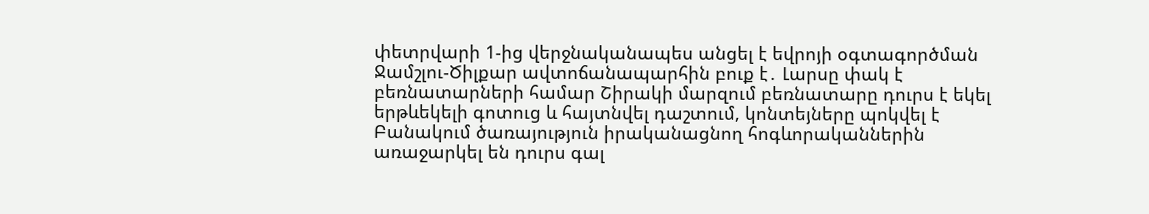փետրվարի 1-ից վերջնականապես անցել է եվրոյի օգտագործման Ջամշլու-Ծիլքար ավտոճանապարհին բուք է․ Լարսը փակ է բեռնատարների համար Շիրակի մարզում բեռնատարը դուրս է եկել երթևեկելի գոտուց և հայտնվել դաշտում, կոնտեյները պոկվել է Բանակում ծառայություն իրականացնող հոգևորականներին առաջարկել են դուրս գալ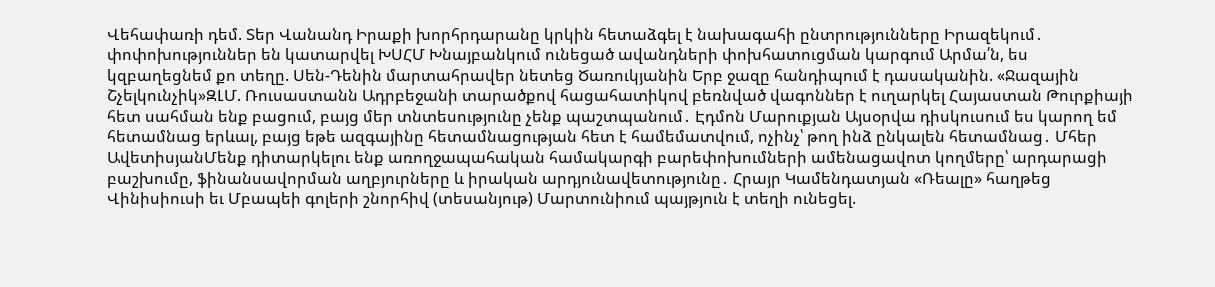Վեհափառի դեմ. Տեր Վանանդ Իրաքի խորհրդարանը կրկին հետաձգել է նախագահի ընտրությունները Իրազեկում․ փոփոխություններ են կատարվել ԽՍՀՄ Խնայբանկում ունեցած ավանդների փոխհատուցման կարգում Արմա՛ն, ես կզբաղեցնեմ քո տեղը. Սեն-Դենին մարտահրավեր նետեց Ծառուկյանին Երբ ջազը հանդիպում է դասականին. «Ջազային Շչելկունչիկ»ԶԼՄ. Ռուսաստանն Ադրբեջանի տարածքով հացահատիկով բեռնված վագոններ է ուղարկել Հայաստան Թուրքիայի հետ սահման ենք բացում, բայց մեր տնտեսությունը չենք պաշտպանում․ Էդմոն Մարուքյան Այսօրվա դիսկուսում ես կարող եմ հետամնաց երևալ, բայց եթե ազգայինը հետամնացության հետ է համեմատվում, ոչինչ՝ թող ինձ ընկալեն հետամնաց․ Մհեր ԱվետիսյանՄենք դիտարկելու ենք առողջապահական համակարգի բարեփոխումների ամենացավոտ կողմերը՝ արդարացի բաշխումը, ֆինանսավորման աղբյուրները և իրական արդյունավետությունը․ Հրայր Կամենդատյան «Ռեալը» հաղթեց Վինիսիուսի եւ Մբապեի գոլերի շնորհիվ (տեսանյութ) Մարտունիում պայթյուն է տեղի ունեցել.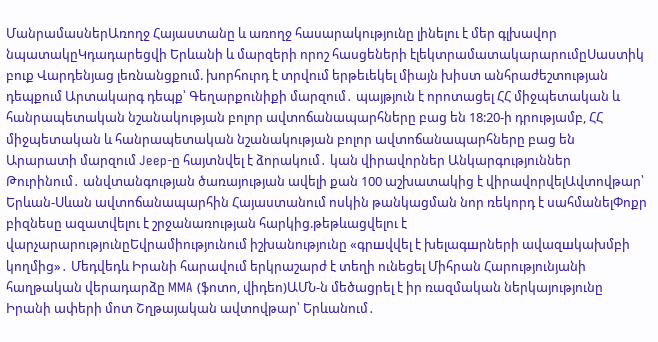ՄանրամասներԱռողջ Հայաստանը և առողջ հասարակությունը լինելու է մեր գլխավոր նպատակըԿդադարեցվի Երևանի և մարզերի որոշ հասցեների էլեկտրամատակարարումըՍաստիկ բուք Վարդենյաց լեռնանցքում. խորհուրդ է տրվում երթեւեկել միայն խիստ անհրաժեշտության դեպքում Արտակարգ դեպք՝ Գեղարքունիքի մարզում․ պայթյուն է որոտացել ՀՀ միջպետական և հանրապետական նշանակության բոլոր ավտոճանապարհները բաց են 18:20-ի դրությամբ, ՀՀ միջպետական և հանրապետական նշանակության բոլոր ավտոճանապարհները բաց են Արարատի մարզում Jeep-ը հայտնվել է ձորակում․ կան վիրավորներ Անկարգություններ Թուրինում․ անվտանգության ծառայության ավելի քան 100 աշխատակից է վիրավորվելԱվտովթար՝ Երևան-Սևան ավտոճանապարհին Հայաստանում ոսկին թանկացման նոր ռեկորդ է սահմանելՓոքր բիզնեսը ազատվելու է շրջանառության հարկից.թեթևացվելու է վարչարարությունըԵվրամիությունում իշխանությունը «գրшվվել է խելագшրների ավազшկախմբի կողմից»․ Մեդվեդև Իրանի հարավում երկրաշարժ է տեղի ունեցել Միհրան Հարությունյանի հաղթական վերադարձը MMA (ֆոտո, վիդեո)ԱՄՆ-ն մեծացրել է իր ռազմական ներկայությունը Իրանի ափերի մոտ Շղթայական ավտովթար՝ Երևանում․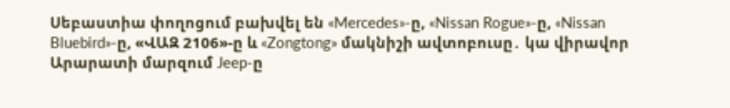Սեբաստիա փողոցում բախվել են «Mercedes»-ը, «Nissan Rogue»-ը, «Nissan Bluebird»-ը, «ՎԱԶ 2106»-ը և «Zongtong» մակնիշի ավտոբուսը․ կա վիրավոր Արարատի մարզում Jeep-ը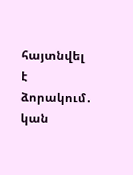հայտնվել է ձորակում․ կան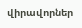վիրավորներ